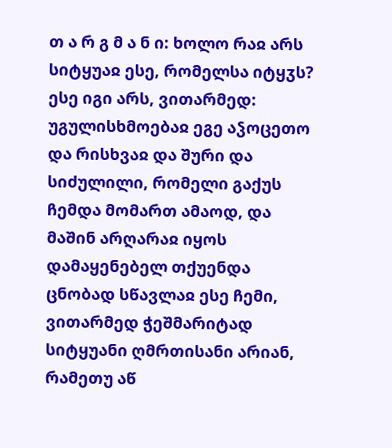თ ა რ გ მ ა ნ ი: ხოლო რაჲ არს სიტყუაჲ ესე, რომელსა იტყჳს? ესე იგი არს, ვითარმედ: უგულისხმოებაჲ ეგე აჴოცეთო და რისხვაჲ და შური და სიძულილი, რომელი გაქუს ჩემდა მომართ ამაოდ, და მაშინ არღარაჲ იყოს დამაყენებელ თქუენდა ცნობად სწავლაჲ ესე ჩემი, ვითარმედ ჭეშმარიტად სიტყუანი ღმრთისანი არიან, რამეთუ აწ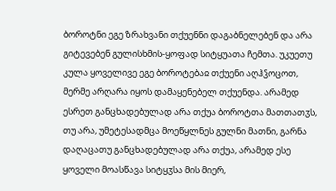ბოროტნი ეგე ზრახვანი თქუენნი დაგაბნელებენ და არა გიტევებენ გულისხმის-ყოფად სიტყუათა ჩემთა. უკუეთუ კულა ყოველივე ეგე ბოროტებაჲ თქუენი აღჰჴოცოთ, მერმე არღარა იყოს დამაყენებელ თქუენდა. არამედ ესრეთ განცხადებულად არა თქუა ბოროტთა მათთათჳს, თუ არა, უმეტესადმცა მოეწყლნეს გულნი მათნი, გარნა დაღაცათუ განცხადებულად არა თქუა, არამედ ესე ყოველი მოასწავა სიტყჳსა მის მიერ,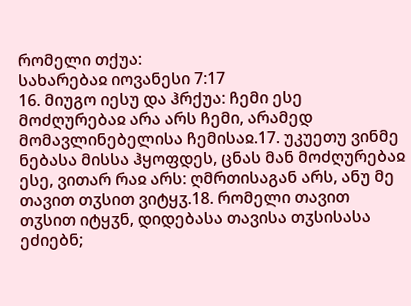რომელი თქუა:
სახარებაჲ იოვანესი 7:17
16. მიუგო იესუ და ჰრქუა: ჩემი ესე მოძღურებაჲ არა არს ჩემი, არამედ მომავლინებელისა ჩემისაჲ.17. უკუეთუ ვინმე ნებასა მისსა ჰყოფდეს, ცნას მან მოძღურებაჲ ესე, ვითარ რაჲ არს: ღმრთისაგან არს, ანუ მე თავით თჳსით ვიტყჳ.18. რომელი თავით თჳსით იტყჳნ, დიდებასა თავისა თჳსისასა ეძიებნ;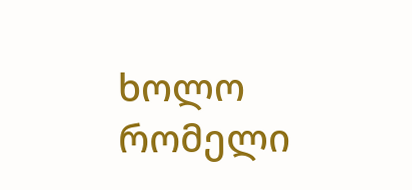ხოლო რომელი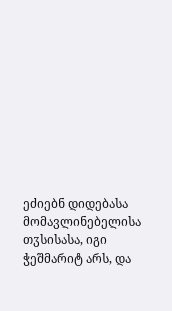ეძიებნ დიდებასა მომავლინებელისა თჳსისასა, იგი ჭეშმარიტ არს, და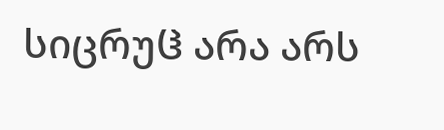სიცრუჱ არა არს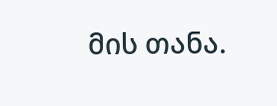მის თანა.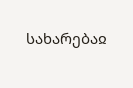სახარებაჲ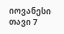იოვანესი თავი 7